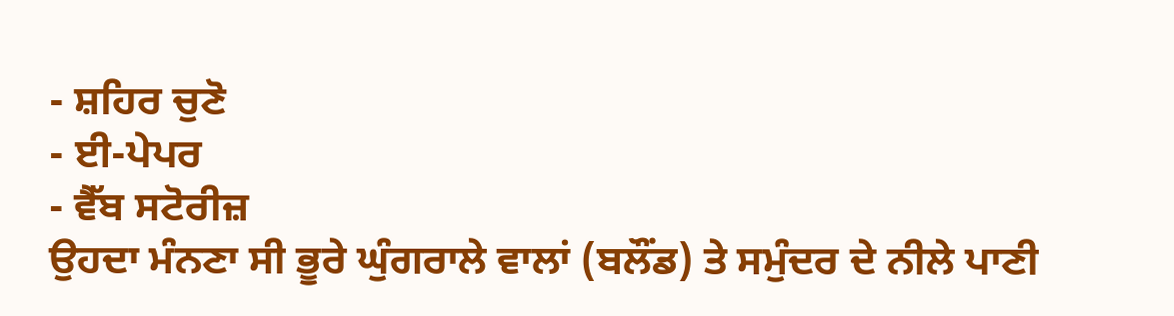- ਸ਼ਹਿਰ ਚੁਣੋ
- ਈ-ਪੇਪਰ
- ਵੈੱਬ ਸਟੋਰੀਜ਼
ਉਹਦਾ ਮੰਨਣਾ ਸੀ ਭੂਰੇ ਘੁੰਗਰਾਲੇ ਵਾਲਾਂ (ਬਲੌਂਡ) ਤੇ ਸਮੁੰਦਰ ਦੇ ਨੀਲੇ ਪਾਣੀ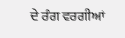ਦੇ ਰੰਗ ਵਰਗੀਆਂ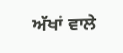ਅੱਖਾਂ ਵਾਲੇ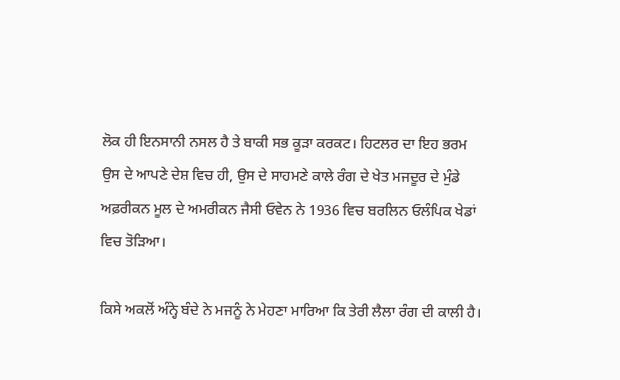ਲੋਕ ਹੀ ਇਨਸਾਨੀ ਨਸਲ ਹੈ ਤੇ ਬਾਕੀ ਸਭ ਕੂੜਾ ਕਰਕਟ। ਹਿਟਲਰ ਦਾ ਇਹ ਭਰਮ ਉਸ ਦੇ ਆਪਣੇ ਦੇਸ਼ ਵਿਚ ਹੀ, ਉਸ ਦੇ ਸਾਹਮਣੇ ਕਾਲੇ ਰੰਗ ਦੇ ਖੇਤ ਮਜਦੂਰ ਦੇ ਮੁੰਡੇ ਅਫ਼ਰੀਕਨ ਮੂਲ ਦੇ ਅਮਰੀਕਨ ਜੈਸੀ ਓਵੇਨ ਨੇ 1936 ਵਿਚ ਬਰਲਿਨ ਓਲੰਪਿਕ ਖੇਡਾਂ ਵਿਚ ਤੋੜਿਆ।

ਕਿਸੇ ਅਕਲੋਂ ਅੰਨ੍ਹੇ ਬੰਦੇ ਨੇ ਮਜਨੂੰ ਨੇ ਮੇਹਣਾ ਮਾਰਿਆ ਕਿ ਤੇਰੀ ਲੈਲਾ ਰੰਗ ਦੀ ਕਾਲੀ ਹੈ।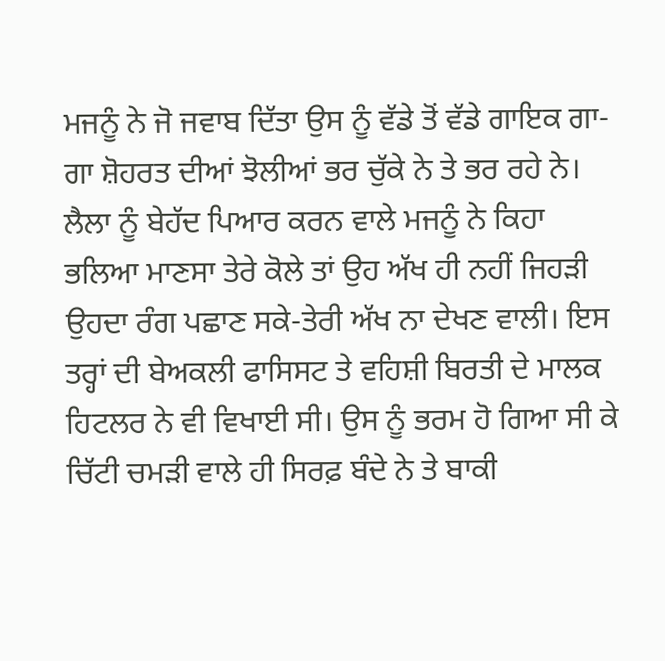ਮਜਨੂੰ ਨੇ ਜੋ ਜਵਾਬ ਦਿੱਤਾ ਉਸ ਨੂੰ ਵੱਡੇ ਤੋਂ ਵੱਡੇ ਗਾਇਕ ਗਾ-ਗਾ ਸ਼ੋਹਰਤ ਦੀਆਂ ਝੋਲੀਆਂ ਭਰ ਚੁੱਕੇ ਨੇ ਤੇ ਭਰ ਰਹੇ ਨੇ। ਲੈਲਾ ਨੂੰ ਬੇਹੱਦ ਪਿਆਰ ਕਰਨ ਵਾਲੇ ਮਜਨੂੰ ਨੇ ਕਿਹਾ ਭਲਿਆ ਮਾਣਸਾ ਤੇਰੇ ਕੋਲੇ ਤਾਂ ਉਹ ਅੱਖ ਹੀ ਨਹੀਂ ਜਿਹੜੀ ਉਹਦਾ ਰੰਗ ਪਛਾਣ ਸਕੇ-ਤੇਰੀ ਅੱਖ ਨਾ ਦੇਖਣ ਵਾਲੀ। ਇਸ ਤਰ੍ਹਾਂ ਦੀ ਬੇਅਕਲੀ ਫਾਸਿਸਟ ਤੇ ਵਹਿਸ਼ੀ ਬਿਰਤੀ ਦੇ ਮਾਲਕ ਹਿਟਲਰ ਨੇ ਵੀ ਵਿਖਾਈ ਸੀ। ਉਸ ਨੂੰ ਭਰਮ ਹੋ ਗਿਆ ਸੀ ਕੇ ਚਿੱਟੀ ਚਮੜੀ ਵਾਲੇ ਹੀ ਸਿਰਫ਼ ਬੰਦੇ ਨੇ ਤੇ ਬਾਕੀ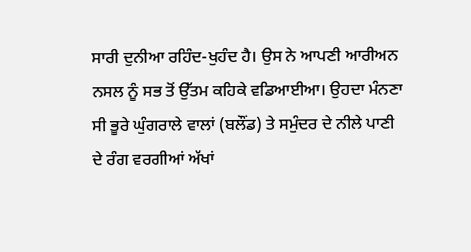ਸਾਰੀ ਦੁਨੀਆ ਰਹਿੰਦ-ਖੁਹੰਦ ਹੈ। ਉਸ ਨੇ ਆਪਣੀ ਆਰੀਅਨ ਨਸਲ ਨੂੰ ਸਭ ਤੋਂ ਉੱਤਮ ਕਹਿਕੇ ਵਡਿਆਈਆ। ਉਹਦਾ ਮੰਨਣਾ ਸੀ ਭੂਰੇ ਘੁੰਗਰਾਲੇ ਵਾਲਾਂ (ਬਲੌਂਡ) ਤੇ ਸਮੁੰਦਰ ਦੇ ਨੀਲੇ ਪਾਣੀ ਦੇ ਰੰਗ ਵਰਗੀਆਂ ਅੱਖਾਂ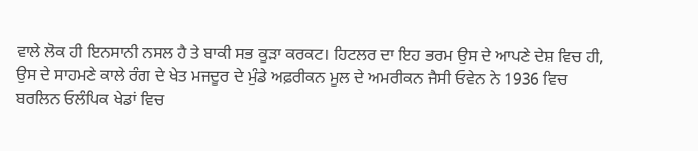ਵਾਲੇ ਲੋਕ ਹੀ ਇਨਸਾਨੀ ਨਸਲ ਹੈ ਤੇ ਬਾਕੀ ਸਭ ਕੂੜਾ ਕਰਕਟ। ਹਿਟਲਰ ਦਾ ਇਹ ਭਰਮ ਉਸ ਦੇ ਆਪਣੇ ਦੇਸ਼ ਵਿਚ ਹੀ, ਉਸ ਦੇ ਸਾਹਮਣੇ ਕਾਲੇ ਰੰਗ ਦੇ ਖੇਤ ਮਜਦੂਰ ਦੇ ਮੁੰਡੇ ਅਫ਼ਰੀਕਨ ਮੂਲ ਦੇ ਅਮਰੀਕਨ ਜੈਸੀ ਓਵੇਨ ਨੇ 1936 ਵਿਚ ਬਰਲਿਨ ਓਲੰਪਿਕ ਖੇਡਾਂ ਵਿਚ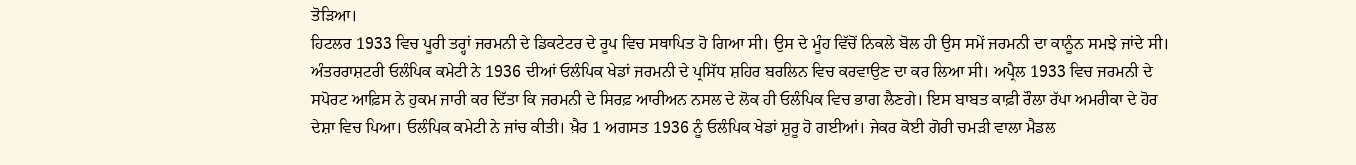ਤੋੜਿਆ।
ਹਿਟਲਰ 1933 ਵਿਚ ਪੂਰੀ ਤਰ੍ਹਾਂ ਜਰਮਨੀ ਦੇ ਡਿਕਟੇਟਰ ਦੇ ਰੂਪ ਵਿਚ ਸਥਾਪਿਤ ਹੋ ਗਿਆ ਸੀ। ਉਸ ਦੇ ਮੂੰਹ ਵਿੱਚੋਂ ਨਿਕਲੇ ਬੋਲ ਹੀ ਉਸ ਸਮੇਂ ਜਰਮਨੀ ਦਾ ਕਾਨੂੰਨ ਸਮਝੇ ਜਾਂਦੇ ਸੀ। ਅੰਤਰਰਾਸ਼ਟਰੀ ਓਲੰਪਿਕ ਕਮੇਟੀ ਨੇ 1936 ਦੀਆਂ ਓਲੰਪਿਕ ਖੇਡਾਂ ਜਰਮਨੀ ਦੇ ਪ੍ਰਸਿੱਧ ਸ਼ਹਿਰ ਬਰਲਿਨ ਵਿਚ ਕਰਵਾਉਣ ਦਾ ਕਰ ਲਿਆ ਸੀ। ਅਪ੍ਰੈਲ 1933 ਵਿਚ ਜਰਮਨੀ ਦੇ ਸਪੋਰਟ ਆਫ਼ਿਸ ਨੇ ਹੁਕਮ ਜਾਰੀ ਕਰ ਦਿੱਤਾ ਕਿ ਜਰਮਨੀ ਦੇ ਸਿਰਫ਼ ਆਰੀਅਨ ਨਸਲ ਦੇ ਲੋਕ ਹੀ ਓਲੰਪਿਕ ਵਿਚ ਭਾਗ ਲੈਣਗੇ। ਇਸ ਬਾਬਤ ਕਾਫ਼ੀ ਰੌਲਾ ਰੱਪਾ ਅਮਰੀਕਾ ਦੇ ਹੋਰ ਦੇਸ਼ਾ ਵਿਚ ਪਿਆ। ਓਲੰਪਿਕ ਕਮੇਟੀ ਨੇ ਜਾਂਚ ਕੀਤੀ। ਖ਼ੈਰ 1 ਅਗਸਤ 1936 ਨੂੰ ਓਲੰਪਿਕ ਖੇਡਾਂ ਸ਼ੁਰੂ ਹੋ ਗਈਆਂ। ਜੇਕਰ ਕੋਈ ਗੋਰੀ ਚਮੜੀ ਵਾਲਾ ਮੈਡਲ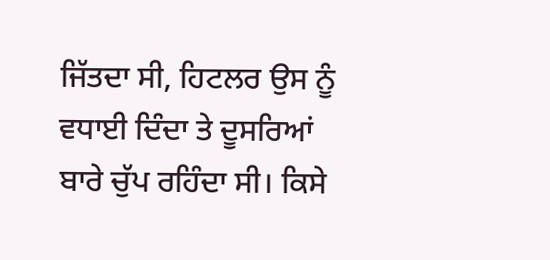ਜਿੱਤਦਾ ਸੀ, ਹਿਟਲਰ ਉਸ ਨੂੰ ਵਧਾਈ ਦਿੰਦਾ ਤੇ ਦੂਸਰਿਆਂ ਬਾਰੇ ਚੁੱਪ ਰਹਿੰਦਾ ਸੀ। ਕਿਸੇ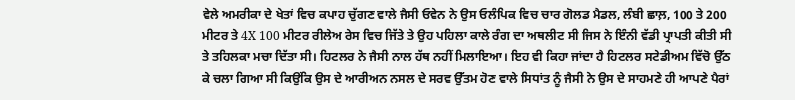ਵੇਲੇ ਅਮਰੀਕਾ ਦੇ ਖੇਤਾਂ ਵਿਚ ਕਪਾਹ ਚੁੱਗਣ ਵਾਲੇ ਜੈਸੀ ਓਵੇਨ ਨੇ ਉਸ ਓਲੰਪਿਕ ਵਿਚ ਚਾਰ ਗੋਲਡ ਮੈਡਲ, ਲੰਬੀ ਛਾਲ਼, 100 ਤੇ 200 ਮੀਟਰ ਤੇ 4X 100 ਮੀਟਰ ਰੀਲੇਅ ਰੇਸ ਵਿਚ ਜਿੱਤੇ ਤੇ ਉਹ ਪਹਿਲਾ ਕਾਲੇ ਰੰਗ ਦਾ ਅਥਲੀਟ ਸੀ ਜਿਸ ਨੇ ਇੰਨੀ ਵੱਡੀ ਪ੍ਰਾਪਤੀ ਕੀਤੀ ਸੀ ਤੇ ਤਹਿਲਕਾ ਮਚਾ ਦਿੱਤਾ ਸੀ। ਹਿਟਲਰ ਨੇ ਜੈਸੀ ਨਾਲ ਹੱਥ ਨਹੀਂ ਮਿਲਾਇਆ। ਇਹ ਵੀ ਕਿਹਾ ਜਾਂਦਾ ਹੈ ਹਿਟਲਰ ਸਟੇਡੀਅਮ ਵਿੱਚੋ ਉੱਠ ਕੇ ਚਲਾ ਗਿਆ ਸੀ ਕਿਉਂਕਿ ਉਸ ਦੇ ਆਰੀਅਨ ਨਸਲ ਦੇ ਸਰਵ ਉੱਤਮ ਹੋਣ ਵਾਲੇ ਸਿਧਾਂਤ ਨੂੰ ਜੈਸੀ ਨੇ ਉਸ ਦੇ ਸਾਹਮਣੇ ਹੀ ਆਪਣੇ ਪੈਰਾਂ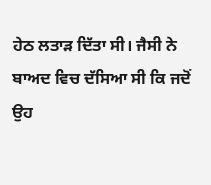ਹੇਠ ਲਤਾੜ ਦਿੱਤਾ ਸੀ। ਜੈਸੀ ਨੇ ਬਾਅਦ ਵਿਚ ਦੱਸਿਆ ਸੀ ਕਿ ਜਦੋਂ ਉਹ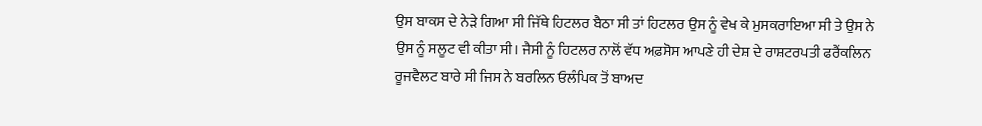ਉਸ ਬਾਕਸ ਦੇ ਨੇੜੇ ਗਿਆ ਸੀ ਜਿੱਥੇ ਹਿਟਲਰ ਬੈਠਾ ਸੀ ਤਾਂ ਹਿਟਲਰ ਉਸ ਨੂੰ ਵੇਖ ਕੇ ਮੁਸਕਰਾਇਆ ਸੀ ਤੇ ਉਸ ਨੇ ਉਸ ਨੂੰ ਸਲੂਟ ਵੀ ਕੀਤਾ ਸੀ। ਜੈਸੀ ਨੂੰ ਹਿਟਲਰ ਨਾਲੋਂ ਵੱਧ ਅਫ਼ਸੋਸ ਆਪਣੇ ਹੀ ਦੇਸ਼ ਦੇ ਰਾਸ਼ਟਰਪਤੀ ਫਰੈਂਕਲਿਨ ਰੂਜਵੈਲਟ ਬਾਰੇ ਸੀ ਜਿਸ ਨੇ ਬਰਲਿਨ ਓਲੰਪਿਕ ਤੋਂ ਬਾਅਦ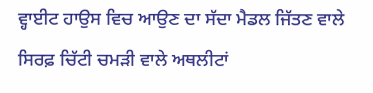ਵ੍ਹਾਈਟ ਹਾਉਸ ਵਿਚ ਆਉਣ ਦਾ ਸੱਦਾ ਮੈਡਲ ਜਿੱਤਣ ਵਾਲੇ ਸਿਰਫ਼ ਚਿੱਟੀ ਚਮੜੀ ਵਾਲੇ ਅਥਲੀਟਾਂ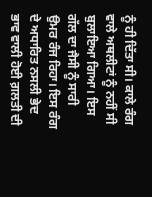ਨੂੰ ਹੀ ਦਿੱਤਾ ਸੀ। ਕਾਲੇ ਰੰਗ ਵਾਲੇ ਅਥਲੀਟਾਂ ਨੂੰ ਨਹੀਂ ਸੀ ਬੁਲਾਇਆ ਗਿਆ। ਇਸ ਗੱਲ ਦਾ ਜੈਸੀ ਨੂੰ ਸਾਰੀ ਉਮਰ ਰੰਜ ਰਿਹਾ। ਇਸ ਰੰਗ ਦੇ ਅਧਾਰਿਤ ਨਸਲੀ ਭੇਦ ਭਾਵ ਵਾਲੀ ਹੋਈ ਗ਼ਲਤੀ ਦੀ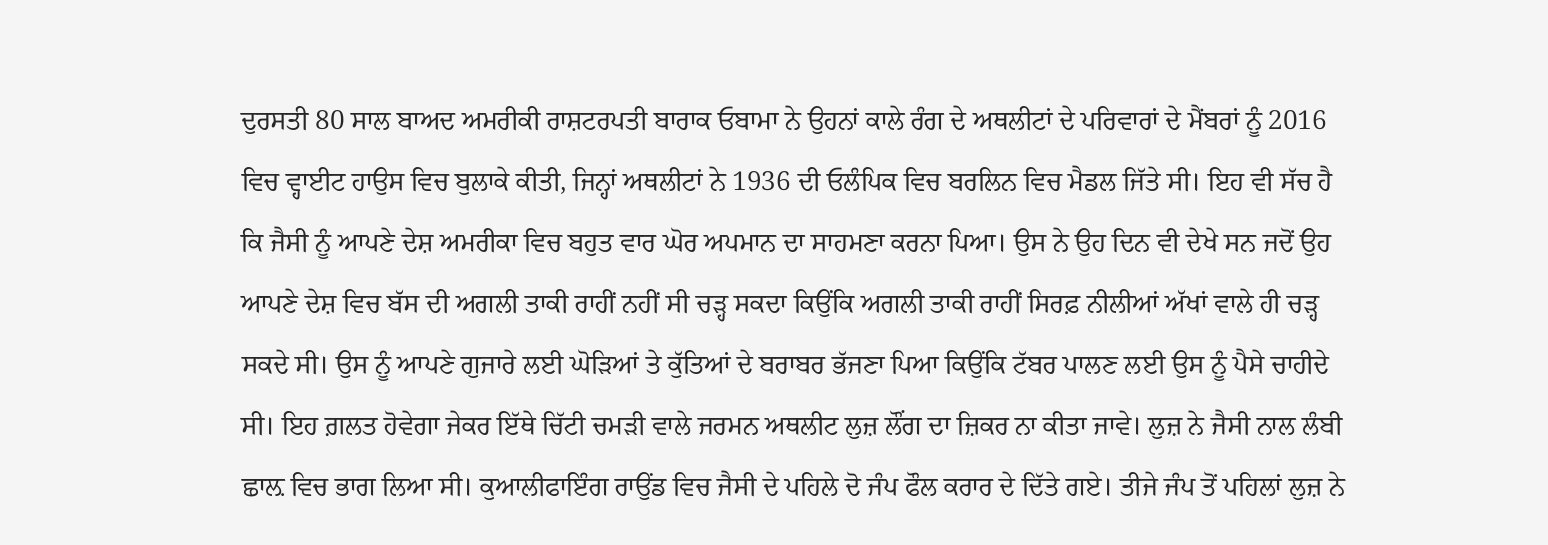ਦੁਰਸਤੀ 80 ਸਾਲ ਬਾਅਦ ਅਮਰੀਕੀ ਰਾਸ਼ਟਰਪਤੀ ਬਾਰਾਕ ਓਬਾਮਾ ਨੇ ਉਹਨਾਂ ਕਾਲੇ ਰੰਗ ਦੇ ਅਥਲੀਟਾਂ ਦੇ ਪਰਿਵਾਰਾਂ ਦੇ ਮੈਂਬਰਾਂ ਨੂੰ 2016 ਵਿਚ ਵ੍ਹਾਈਟ ਹਾਉਸ ਵਿਚ ਬੁਲਾਕੇ ਕੀਤੀ, ਜਿਨ੍ਹਾਂ ਅਥਲੀਟਾਂ ਨੇ 1936 ਦੀ ਓਲੰਪਿਕ ਵਿਚ ਬਰਲਿਨ ਵਿਚ ਮੈਡਲ ਜਿੱਤੇ ਸੀ। ਇਹ ਵੀ ਸੱਚ ਹੈ ਕਿ ਜੈਸੀ ਨੂੰ ਆਪਣੇ ਦੇਸ਼ ਅਮਰੀਕਾ ਵਿਚ ਬਹੁਤ ਵਾਰ ਘੋਰ ਅਪਮਾਨ ਦਾ ਸਾਹਮਣਾ ਕਰਨਾ ਪਿਆ। ਉਸ ਨੇ ਉਹ ਦਿਨ ਵੀ ਦੇਖੇ ਸਨ ਜਦੋਂ ਉਹ ਆਪਣੇ ਦੇਸ਼ ਵਿਚ ਬੱਸ ਦੀ ਅਗਲੀ ਤਾਕੀ ਰਾਹੀਂ ਨਹੀਂ ਸੀ ਚੜ੍ਹ ਸਕਦਾ ਕਿਉਂਕਿ ਅਗਲੀ ਤਾਕੀ ਰਾਹੀਂ ਸਿਰਫ਼ ਨੀਲੀਆਂ ਅੱਖਾਂ ਵਾਲੇ ਹੀ ਚੜ੍ਹ ਸਕਦੇ ਸੀ। ਉਸ ਨੂੰ ਆਪਣੇ ਗੁਜਾਰੇ ਲਈ ਘੋੜਿਆਂ ਤੇ ਕੁੱਤਿਆਂ ਦੇ ਬਰਾਬਰ ਭੱਜਣਾ ਪਿਆ ਕਿਉਂਕਿ ਟੱਬਰ ਪਾਲਣ ਲਈ ਉਸ ਨੂੰ ਪੈਸੇ ਚਾਹੀਦੇ ਸੀ। ਇਹ ਗ਼ਲਤ ਹੋਵੇਗਾ ਜੇਕਰ ਇੱਥੇ ਚਿੱਟੀ ਚਮੜੀ ਵਾਲੇ ਜਰਮਨ ਅਥਲੀਟ ਲੁਜ਼ ਲੌਂਗ ਦਾ ਜ਼ਿਕਰ ਨਾ ਕੀਤਾ ਜਾਵੇ। ਲੁਜ਼ ਨੇ ਜੈਸੀ ਨਾਲ ਲੰਬੀ ਛਾਲ਼ ਵਿਚ ਭਾਗ ਲਿਆ ਸੀ। ਕੁਆਲੀਫਾਇੰਗ ਰਾਉਂਡ ਵਿਚ ਜੈਸੀ ਦੇ ਪਹਿਲੇ ਦੋ ਜੰਪ ਫੌਲ ਕਰਾਰ ਦੇ ਦਿੱਤੇ ਗਏ। ਤੀਜੇ ਜੰਪ ਤੋਂ ਪਹਿਲਾਂ ਲੁਜ਼ ਨੇ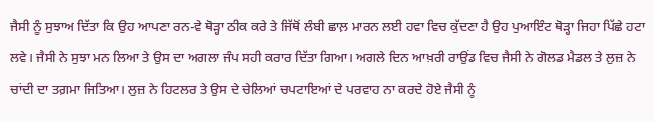ਜੈਸੀ ਨੂੰ ਸੁਝਾਅ ਦਿੱਤਾ ਕਿ ਉਹ ਆਪਣਾ ਰਨ-ਵੇ ਥੋੜ੍ਹਾ ਠੀਕ ਕਰੇ ਤੇ ਜਿੱਥੋਂ ਲੰਬੀ ਛਾਲ਼ ਮਾਰਨ ਲਈ ਹਵਾ ਵਿਚ ਕੁੱਦਣਾ ਹੈ ਉਹ ਪੁਆਇੰਟ ਥੋੜ੍ਹਾ ਜਿਹਾ ਪਿੱਛੇ ਹਟਾ ਲਵੇ। ਜੈਸੀ ਨੇ ਸੁਝਾ ਮਨ ਲਿਆ ਤੇ ਉਸ ਦਾ ਅਗਲਾ ਜੰਪ ਸਹੀ ਕਰਾਰ ਦਿੱਤਾ ਗਿਆ। ਅਗਲੇ ਦਿਨ ਆਖ਼ਰੀ ਰਾਉਂਡ ਵਿਚ ਜੈਸੀ ਨੇ ਗੋਲਡ ਮੈਡਲ ਤੇ ਲੁਜ਼ ਨੇ ਚਾਂਦੀ ਦਾ ਤਗ਼ਮਾ ਜਿਤਿਆ। ਲੁਜ਼ ਨੇ ਹਿਟਲਰ ਤੇ ਉਸ ਦੇ ਚੇਲਿਆਂ ਚਪਟਾਇਆਂ ਦੇ ਪਰਵਾਹ ਨਾ ਕਰਦੇ ਹੋਏ ਜੈਸੀ ਨੂੰ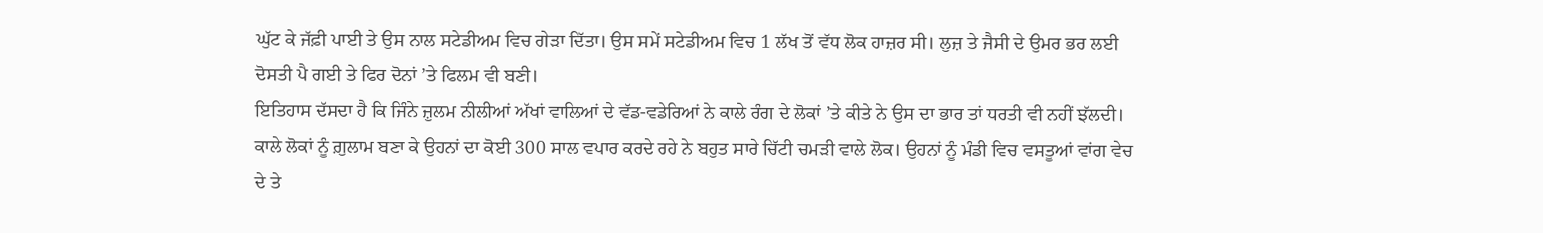ਘੁੱਟ ਕੇ ਜੱਫ਼ੀ ਪਾਈ ਤੇ ਉਸ ਨਾਲ ਸਟੇਡੀਅਮ ਵਿਚ ਗੇੜਾ ਦਿੱਤਾ। ਉਸ ਸਮੇਂ ਸਟੇਡੀਅਮ ਵਿਚ 1 ਲੱਖ ਤੋਂ ਵੱਧ ਲੋਕ ਹਾਜ਼ਰ ਸੀ। ਲੁਜ਼ ਤੇ ਜੈਸੀ ਦੇ ਉਮਰ ਭਰ ਲਈ ਦੋਸਤੀ ਪੈ ਗਈ ਤੇ ਫਿਰ ਦੋਨਾਂ ’ਤੇ ਫਿਲਮ ਵੀ ਬਣੀ।
ਇਤਿਹਾਸ ਦੱਸਦਾ ਹੈ ਕਿ ਜਿੰਨੇ ਜ਼ੁਲਮ ਨੀਲੀਆਂ ਅੱਖਾਂ ਵਾਲਿਆਂ ਦੇ ਵੱਡ-ਵਡੇਰਿਆਂ ਨੇ ਕਾਲੇ ਰੰਗ ਦੇ ਲੋਕਾਂ ’ਤੇ ਕੀਤੇ ਨੇ ਉਸ ਦਾ ਭਾਰ ਤਾਂ ਧਰਤੀ ਵੀ ਨਹੀਂ ਝੱਲਦੀ। ਕਾਲੇ ਲੋਕਾਂ ਨੂੰ ਗ਼ੁਲਾਮ ਬਣਾ ਕੇ ਉਹਨਾਂ ਦਾ ਕੋਈ 300 ਸਾਲ ਵਪਾਰ ਕਰਦੇ ਰਹੇ ਨੇ ਬਹੁਤ ਸਾਰੇ ਚਿੱਟੀ ਚਮੜੀ ਵਾਲੇ ਲੋਕ। ਉਹਨਾਂ ਨੂੰ ਮੰਡੀ ਵਿਚ ਵਸਤੂਆਂ ਵਾਂਗ ਵੇਚ ਦੇ ਤੇ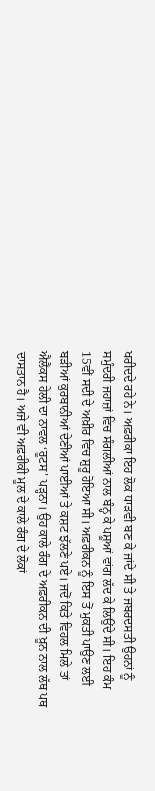ਖਰੀਦਦੇ ਰਹੇ ਨੇ। ਅਫ਼ਰੀਕਾ ਇਹ ਲੋਕ ਧਾੜਵੀ ਬਣ ਕੇ ਜਾਂਦੇ ਸੀ ਤੇ ਜਬਰਦਸਤੀ ਉਹਨਾਂ ਨੂੰ ਸਮੁੰਦਰੀ ਜਹਾਜ਼ਾਂ ਵਿਚ ਸੰਗਲੀਆਂ ਨਾਲ ਬੰਨ੍ਹ ਕੇ ਪਸ਼ੂਆਂ ਵਾਂਗ ਲੱਦ ਕੇ ਲਿਉਂਦੇ ਸੀ। ਇਹ ਕੰਮ 15ਵੀਂ ਸਦੀ ਦੇ ਅਖ਼ੀਰ ਵਿਚ ਸ਼ੁਰੂ ਹੋਇਆ ਸੀ। ਅਫ਼ਰੀਕਨ ਨੂੰ ਇਸ ਤੋਂ ਮੁਕਤੀ ਪਾਉਣ ਲਈ ਬੜੀਆਂ ਕੁਰਬਾਨੀਆਂ ਦੇਣੀਆਂ ਪਾਈਆਂ ਤੇ ਕਸ਼ਟ ਝੱਲਣੇ ਪਏ। ਜਦੋਂ ਕਿਤੇ ਵਿਹਲ ਮਿਲੇ ਤਾਂ ਐਲੈਕਸ ਹੇਲੀ ਦਾ ਨਾਵਲ ‘ਰੂਟਸ’ ਪੜ੍ਹਨਾ। ਉਹ ਕਾਲੇ ਰੰਗ ਦੇ ਅਫ਼ਰੀਕਨ ਦੀ ਖ਼ੂਨ ਨਾਲ ਲੱਥ ਪਥ ਦਾਸਤਾਨ ਹੈ। ਅਜੇ ਵੀ ਅਫ਼ਰੀਕੀ ਮੂਲ ਦੇ ਕਾਲੇ ਰੰਗ ਦੇ ਲੋਕਾਂ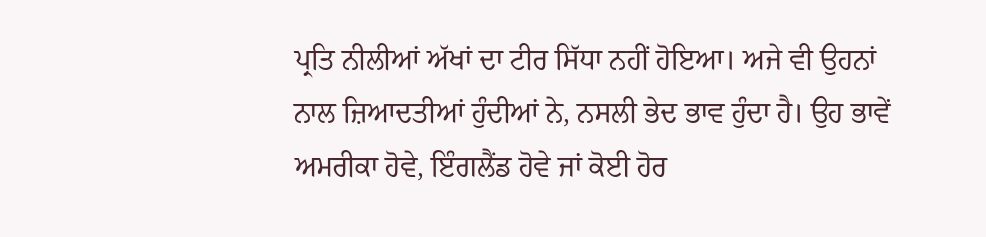ਪ੍ਰਤਿ ਨੀਲੀਆਂ ਅੱਖਾਂ ਦਾ ਟੀਰ ਸਿੱਧਾ ਨਹੀਂ ਹੋਇਆ। ਅਜੇ ਵੀ ਉਹਨਾਂ ਨਾਲ ਜ਼ਿਆਦਤੀਆਂ ਹੁੰਦੀਆਂ ਨੇ, ਨਸਲੀ ਭੇਦ ਭਾਵ ਹੁੰਦਾ ਹੈ। ਉਹ ਭਾਵੇਂ ਅਮਰੀਕਾ ਹੋਵੇ, ਇੰਗਲੈਂਡ ਹੋਵੇ ਜਾਂ ਕੋਈ ਹੋਰ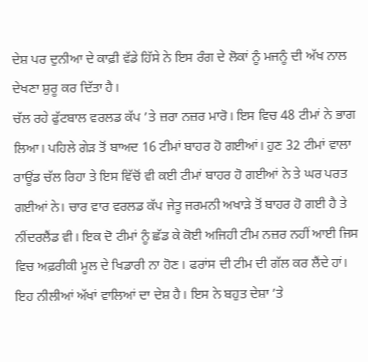ਦੇਸ਼ ਪਰ ਦੁਨੀਆ ਦੇ ਕਾਫ਼ੀ ਵੱਡੇ ਹਿੱਸੇ ਨੇ ਇਸ ਰੰਗ ਦੇ ਲੋਕਾਂ ਨੂੰ ਮਜਨੂੰ ਦੀ ਅੱਖ ਨਾਲ ਦੇਖਣਾ ਸ਼ੁਰੂ ਕਰ ਦਿੱਤਾ ਹੈ।
ਚੱਲ ਰਹੇ ਫੁੱਟਬਾਲ ਵਰਲਡ ਕੱਪ ’ਤੇ ਜ਼ਰਾ ਨਜ਼ਰ ਮਾਰੋ। ਇਸ ਵਿਚ 48 ਟੀਮਾਂ ਨੇ ਭਾਗ ਲਿਆ। ਪਹਿਲੇ ਗੇੜ ਤੋਂ ਬਾਅਦ 16 ਟੀਮਾਂ ਬਾਹਰ ਹੋ ਗਈਆਂ। ਹੁਣ 32 ਟੀਮਾਂ ਵਾਲਾ ਰਾਊਂਡ ਚੱਲ ਰਿਹਾ ਤੇ ਇਸ ਵਿੱਚੋਂ ਵੀ ਕਈ ਟੀਮਾਂ ਬਾਹਰ ਹੋ ਗਈਆਂ ਨੇ ਤੇ ਘਰ ਪਰਤ ਗਈਆਂ ਨੇ। ਚਾਰ ਵਾਰ ਵਰਲਡ ਕੱਪ ਜੇਤੂ ਜਰਮਨੀ ਅਖਾੜੇ ਤੋਂ ਬਾਹਰ ਹੋ ਗਈ ਹੈ ਤੇ ਨੀਂਦਰਲੈਂਡ ਵੀ। ਇਕ ਦੋ ਟੀਮਾਂ ਨੂੰ ਛੱਡ ਕੇ ਕੋਈ ਅਜਿਹੀ ਟੀਮ ਨਜ਼ਰ ਨਹੀਂ ਆਈ ਜਿਸ ਵਿਚ ਅਫ਼ਰੀਕੀ ਮੂਲ ਦੇ ਖਿਡਾਰੀ ਨਾ ਹੋਣ। ਫਰਾਂਸ ਦੀ ਟੀਮ ਦੀ ਗੱਲ ਕਰ ਲੈਂਦੇ ਹਾਂ। ਇਹ ਨੀਲੀਆਂ ਅੱਖਾਂ ਵਾਲਿਆਂ ਦਾ ਦੇਸ਼ ਹੈ। ਇਸ ਨੇ ਬਹੁਤ ਦੇਸ਼ਾ ’ਤੇ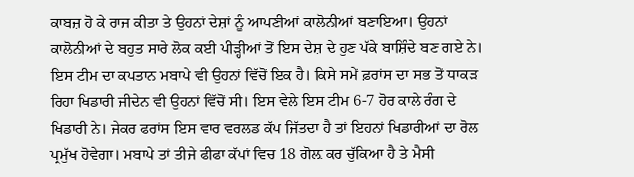ਕਾਬਜ਼ ਹੋ ਕੇ ਰਾਜ ਕੀਤਾ ਤੇ ਉਹਨਾਂ ਦੇਸ਼ਾਂ ਨੂੰ ਆਪਣੀਆਂ ਕਾਲੋਨੀਆਂ ਬਣਾਇਆ। ਉਹਨਾਂ ਕਾਲੋਨੀਆਂ ਦੇ ਬਹੁਤ ਸਾਰੇ ਲੋਕ ਕਈ ਪੀੜ੍ਹੀਆਂ ਤੋਂ ਇਸ ਦੇਸ਼ ਦੇ ਹੁਣ ਪੱਕੇ ਬਾਸ਼ਿੰਦੇ ਬਣ ਗਏ ਨੇ। ਇਸ ਟੀਮ ਦਾ ਕਪਤਾਨ ਮਬਾਪੇ ਵੀ ਉਹਨਾਂ ਵਿੱਚੋਂ ਇਕ ਹੈ। ਕਿਸੇ ਸਮੇਂ ਫ਼ਰਾਂਸ ਦਾ ਸਭ ਤੋਂ ਧਾਕੜ ਰਿਹਾ ਖਿਡਾਰੀ ਜੀਦੇਨ ਵੀ ਉਹਨਾਂ ਵਿੱਚੋਂ ਸੀ। ਇਸ ਵੇਲੇ ਇਸ ਟੀਮ 6-7 ਹੋਰ ਕਾਲੇ ਰੰਗ ਦੇ ਖਿਡਾਰੀ ਨੇ। ਜੇਕਰ ਫਰਾਂਸ ਇਸ ਵਾਰ ਵਰਲਡ ਕੱਪ ਜਿੱਤਦਾ ਹੈ ਤਾਂ ਇਹਨਾਂ ਖਿਡਾਰੀਆਂ ਦਾ ਰੋਲ ਪ੍ਰਮੁੱਖ ਹੋਵੇਗਾ। ਮਬਾਪੇ ਤਾਂ ਤੀਜੇ ਫੀਫਾ ਕੱਪਾਂ ਵਿਚ 18 ਗੋਲ਼ ਕਰ ਚੁੱਕਿਆ ਹੈ ਤੇ ਮੈਸੀ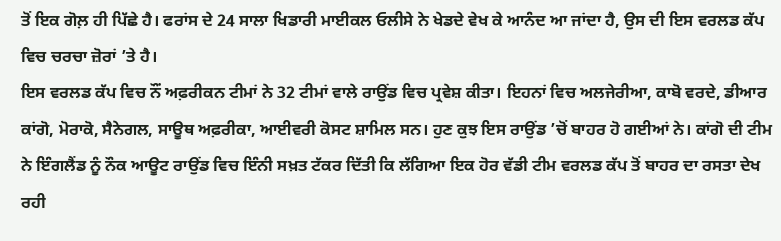ਤੋਂ ਇਕ ਗੋਲ਼ ਹੀ ਪਿੱਛੇ ਹੈ। ਫਰਾਂਸ ਦੇ 24 ਸਾਲਾ ਖਿਡਾਰੀ ਮਾਈਕਲ ਓਲੀਸੇ ਨੇ ਖੇਡਦੇ ਵੇਖ ਕੇ ਆਨੰਦ ਆ ਜਾਂਦਾ ਹੈ, ਉਸ ਦੀ ਇਸ ਵਰਲਡ ਕੱਪ ਵਿਚ ਚਰਚਾ ਜ਼ੋਰਾਂ ’ਤੇ ਹੈ।
ਇਸ ਵਰਲਡ ਕੱਪ ਵਿਚ ਨੌਂ ਅਫ਼ਰੀਕਨ ਟੀਮਾਂ ਨੇ 32 ਟੀਮਾਂ ਵਾਲੇ ਰਾਉਂਡ ਵਿਚ ਪ੍ਰਵੇਸ਼ ਕੀਤਾ। ਇਹਨਾਂ ਵਿਚ ਅਲਜੇਰੀਆ, ਕਾਬੋ ਵਰਦੇ, ਡੀਆਰ ਕਾਂਗੋ, ਮੋਰਾਕੋ, ਸੈਨੇਗਲ, ਸਾਊਥ ਅਫ਼ਰੀਕਾ, ਆਈਵਰੀ ਕੋਸਟ ਸ਼ਾਮਿਲ ਸਨ। ਹੁਣ ਕੁਝ ਇਸ ਰਾਉਂਡ ’ਚੋਂ ਬਾਹਰ ਹੋ ਗਈਆਂ ਨੇ। ਕਾਂਗੋ ਦੀ ਟੀਮ ਨੇ ਇੰਗਲੈਂਡ ਨੂੰ ਨੌਕ ਆਊਟ ਰਾਉਂਡ ਵਿਚ ਇੰਨੀ ਸਖ਼ਤ ਟੱਕਰ ਦਿੱਤੀ ਕਿ ਲੱਗਿਆ ਇਕ ਹੋਰ ਵੱਡੀ ਟੀਮ ਵਰਲਡ ਕੱਪ ਤੋਂ ਬਾਹਰ ਦਾ ਰਸਤਾ ਦੇਖ ਰਹੀ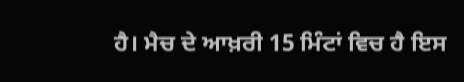ਹੈ। ਮੈਚ ਦੇ ਆਖ਼ਰੀ 15 ਮਿੰਟਾਂ ਵਿਚ ਹੈ ਇਸ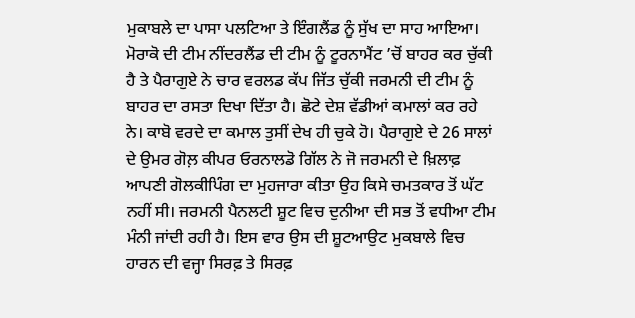ਮੁਕਾਬਲੇ ਦਾ ਪਾਸਾ ਪਲਟਿਆ ਤੇ ਇੰਗਲੈਂਡ ਨੂੰ ਸੁੱਖ ਦਾ ਸਾਹ ਆਇਆ। ਮੋਰਾਕੋ ਦੀ ਟੀਮ ਨੀਂਦਰਲੈਂਡ ਦੀ ਟੀਮ ਨੂੰ ਟੂਰਨਾਮੈਂਟ ’ਚੋਂ ਬਾਹਰ ਕਰ ਚੁੱਕੀ ਹੈ ਤੇ ਪੈਰਾਗੁਏ ਨੇ ਚਾਰ ਵਰਲਡ ਕੱਪ ਜਿੱਤ ਚੁੱਕੀ ਜਰਮਨੀ ਦੀ ਟੀਮ ਨੂੰ ਬਾਹਰ ਦਾ ਰਸਤਾ ਦਿਖਾ ਦਿੱਤਾ ਹੈ। ਛੋਟੇ ਦੇਸ਼ ਵੱਡੀਆਂ ਕਮਾਲਾਂ ਕਰ ਰਹੇ ਨੇ। ਕਾਬੋ ਵਰਦੇ ਦਾ ਕਮਾਲ ਤੁਸੀਂ ਦੇਖ ਹੀ ਚੁਕੇ ਹੋ। ਪੈਰਾਗੁਏ ਦੇ 26 ਸਾਲਾਂ ਦੇ ਉਮਰ ਗੋਲ਼ ਕੀਪਰ ਓਰਨਾਲਡੋ ਗਿੱਲ ਨੇ ਜੋ ਜਰਮਨੀ ਦੇ ਖ਼ਿਲਾਫ਼ ਆਪਣੀ ਗੋਲਕੀਪਿੰਗ ਦਾ ਮੁਹਜਾਰਾ ਕੀਤਾ ਉਹ ਕਿਸੇ ਚਮਤਕਾਰ ਤੋਂ ਘੱਟ ਨਹੀਂ ਸੀ। ਜਰਮਨੀ ਪੈਨਲਟੀ ਸ਼ੂਟ ਵਿਚ ਦੁਨੀਆ ਦੀ ਸਭ ਤੋਂ ਵਧੀਆ ਟੀਮ ਮੰਨੀ ਜਾਂਦੀ ਰਹੀ ਹੈ। ਇਸ ਵਾਰ ਉਸ ਦੀ ਸ਼ੂਟਆਉਟ ਮੁਕਬਾਲੇ ਵਿਚ ਹਾਰਨ ਦੀ ਵਜ੍ਹਾ ਸਿਰਫ਼ ਤੇ ਸਿਰਫ਼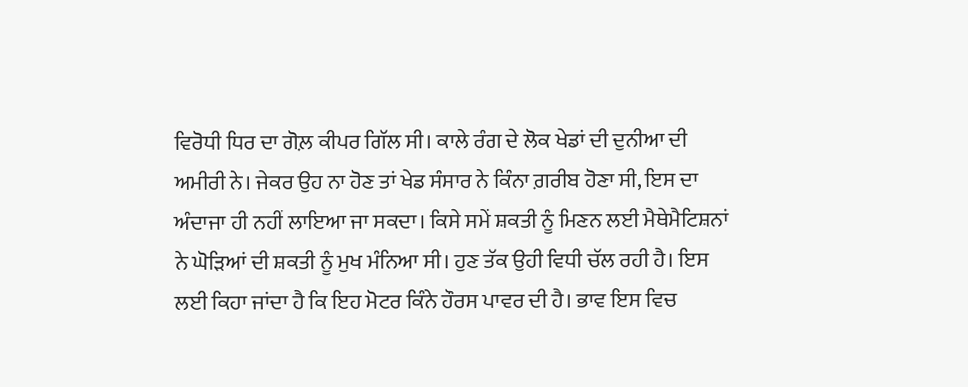ਵਿਰੋਧੀ ਧਿਰ ਦਾ ਗੋਲ਼ ਕੀਪਰ ਗਿੱਲ ਸੀ। ਕਾਲੇ ਰੰਗ ਦੇ ਲੋਕ ਖੇਡਾਂ ਦੀ ਦੁਨੀਆ ਦੀ ਅਮੀਰੀ ਨੇ। ਜੇਕਰ ਉਹ ਨਾ ਹੋਣ ਤਾਂ ਖੇਡ ਸੰਸਾਰ ਨੇ ਕਿੰਨਾ ਗ਼ਰੀਬ ਹੋਣਾ ਸੀ, ਇਸ ਦਾ ਅੰਦਾਜਾ ਹੀ ਨਹੀਂ ਲਾਇਆ ਜਾ ਸਕਦਾ। ਕਿਸੇ ਸਮੇਂ ਸ਼ਕਤੀ ਨੂੰ ਮਿਣਨ ਲਈ ਮੈਥੇਮੈਟਿਸ਼ਨਾਂ ਨੇ ਘੋੜਿਆਂ ਦੀ ਸ਼ਕਤੀ ਨੂੰ ਮੁਖ ਮੰਨਿਆ ਸੀ। ਹੁਣ ਤੱਕ ਉਹੀ ਵਿਧੀ ਚੱਲ ਰਹੀ ਹੈ। ਇਸ ਲਈ ਕਿਹਾ ਜਾਂਦਾ ਹੈ ਕਿ ਇਹ ਮੋਟਰ ਕਿੰਨੇ ਹੌਰਸ ਪਾਵਰ ਦੀ ਹੈ। ਭਾਵ ਇਸ ਵਿਚ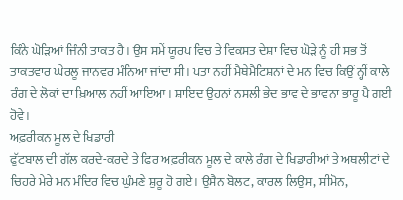ਕਿੰਨੇ ਘੋੜਿਆਂ ਜਿੰਨੀ ਤਾਕਤ ਹੈ। ਉਸ ਸਮੇਂ ਯੂਰਪ ਵਿਚ ਤੇ ਵਿਕਸਤ ਦੇਸ਼ਾ ਵਿਚ ਘੋੜੇ ਨੂੰ ਹੀ ਸਭ ਤੋਂ ਤਾਕਤਵਾਰ ਘੇਰਲੂ ਜਾਨਵਰ ਮੰਨਿਆ ਜਾਂਦਾ ਸੀ। ਪਤਾ ਨਹੀਂ ਮੈਥੇਮੈਟਿਸ਼ਨਾਂ ਦੇ ਮਨ ਵਿਚ ਕਿਉਂ ਨ੍ਹੀਂ ਕਾਲੇ ਰੰਗ ਦੇ ਲੋਕਾਂ ਦਾ ਖ਼ਿਆਲ ਨਹੀਂ ਆਇਆ। ਸ਼ਾਇਦ ਉਹਨਾਂ ਨਸਲੀ ਭੇਦ ਭਾਵ ਦੇ ਭਾਵਨਾ ਭਾਰੂ ਪੈ ਗਈ ਹੋਵੇ।
ਅਫ਼ਰੀਕਨ ਮੂਲ ਦੇ ਖਿਡਾਰੀ
ਫੁੱਟਬਾਲ ਦੀ ਗੱਲ ਕਰਦੇ-ਕਰਦੇ ਤੇ ਫਿਰ ਅਫ਼ਰੀਕਨ ਮੂਲ ਦੇ ਕਾਲੇ ਰੰਗ ਦੇ ਖਿਡਾਰੀਆਂ ਤੇ ਅਥਲੀਟਾਂ ਦੇ ਚਿਹਰੇ ਮੇਰੇ ਮਨ ਮੰਦਿਰ ਵਿਚ ਘੁੰਮਣੇ ਸ਼ੁਰੂ ਹੋ ਗਏ। ਉਸੈਨ ਬੋਲਟ, ਕਾਰਲ ਲਿਉਸ, ਸੀਮੋਨ,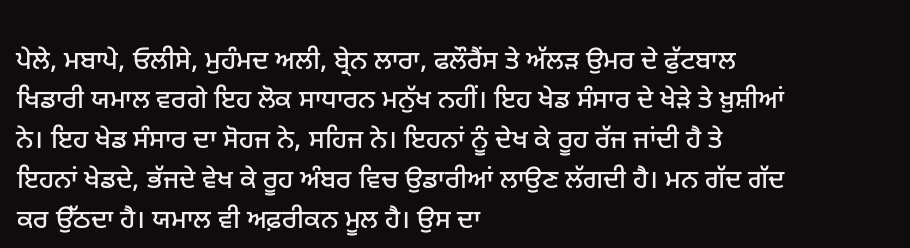ਪੇਲੇ, ਮਬਾਪੇ, ਓਲੀਸੇ, ਮੁਹੰਮਦ ਅਲੀ, ਬ੍ਰੇਨ ਲਾਰਾ, ਫਲੌਰੈਂਸ ਤੇ ਅੱਲੜ ਉਮਰ ਦੇ ਫੁੱਟਬਾਲ ਖਿਡਾਰੀ ਯਮਾਲ ਵਰਗੇ ਇਹ ਲੋਕ ਸਾਧਾਰਨ ਮਨੁੱਖ ਨਹੀਂ। ਇਹ ਖੇਡ ਸੰਸਾਰ ਦੇ ਖੇੜੇ ਤੇ ਖ਼ੁਸ਼ੀਆਂ ਨੇ। ਇਹ ਖੇਡ ਸੰਸਾਰ ਦਾ ਸੋਹਜ ਨੇ, ਸਹਿਜ ਨੇ। ਇਹਨਾਂ ਨੂੰ ਦੇਖ ਕੇ ਰੂਹ ਰੱਜ ਜਾਂਦੀ ਹੈ ਤੇ ਇਹਨਾਂ ਖੇਡਦੇ, ਭੱਜਦੇ ਵੇਖ ਕੇ ਰੂਹ ਅੰਬਰ ਵਿਚ ਉਡਾਰੀਆਂ ਲਾਉਣ ਲੱਗਦੀ ਹੈ। ਮਨ ਗੱਦ ਗੱਦ ਕਰ ਉੱਠਦਾ ਹੈ। ਯਮਾਲ ਵੀ ਅਫ਼ਰੀਕਨ ਮੂਲ ਹੈ। ਉਸ ਦਾ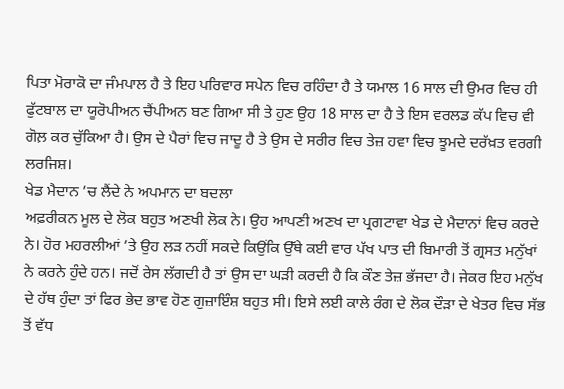ਪਿਤਾ ਮੋਰਾਕੋ ਦਾ ਜੰਮਪਾਲ ਹੈ ਤੇ ਇਹ ਪਰਿਵਾਰ ਸਪੇਨ ਵਿਚ ਰਹਿੰਦਾ ਹੈ ਤੇ ਯਮਾਲ 16 ਸਾਲ ਦੀ ਉਮਰ ਵਿਚ ਹੀ ਫੁੱਟਬਾਲ ਦਾ ਯੂਰੋਪੀਅਨ ਚੈਂਪੀਅਨ ਬਣ ਗਿਆ ਸੀ ਤੇ ਹੁਣ ਉਹ 18 ਸਾਲ ਦਾ ਹੈ ਤੇ ਇਸ ਵਰਲਡ ਕੱਪ ਵਿਚ ਵੀ ਗੋਲ਼ ਕਰ ਚੁੱਕਿਆ ਹੈ। ਉਸ ਦੇ ਪੈਰਾਂ ਵਿਚ ਜਾਦੂ ਹੈ ਤੇ ਉਸ ਦੇ ਸਰੀਰ ਵਿਚ ਤੇਜ਼ ਹਵਾ ਵਿਚ ਝੂਮਦੇ ਦਰੱਖ਼ਤ ਵਰਗੀ ਲਰਜਿਸ਼।
ਖੇਡ ਮੈਦਾਨ ’ਚ ਲੈਂਦੇ ਨੇ ਅਪਮਾਨ ਦਾ ਬਦਲਾ
ਅਫ਼ਰੀਕਨ ਮੂਲ ਦੇ ਲੋਕ ਬਹੁਤ ਅਣਖੀ ਲੋਕ ਨੇ। ਉਹ ਆਪਣੀ ਅਣਖ ਦਾ ਪ੍ਰਗਟਾਵਾ ਖੇਡ ਦੇ ਮੈਦਾਨਾਂ ਵਿਚ ਕਰਦੇ ਨੇ। ਹੋਰ ਮਹਰਲੀਆਂ ’ਤੇ ਉਹ ਲੜ ਨਹੀਂ ਸਕਦੇ ਕਿਉਂਕਿ ਉੱਥੇ ਕਈ ਵਾਰ ਪੱਖ ਪਾਤ ਦੀ ਬਿਮਾਰੀ ਤੋਂ ਗ੍ਰਸਤ ਮਨੁੱਖਾਂ ਨੇ ਕਰਨੇ ਹੁੰਦੇ ਹਨ। ਜਦੋਂ ਰੇਸ ਲੱਗਦੀ ਹੈ ਤਾਂ ਉਸ ਦਾ ਘੜੀ ਕਰਦੀ ਹੈ ਕਿ ਕੌਣ ਤੇਜ਼ ਭੱਜਦਾ ਹੈ। ਜੇਕਰ ਇਹ ਮਨੁੱਖ ਦੇ ਹੱਥ ਹੁੰਦਾ ਤਾਂ ਫਿਰ ਭੇਦ ਭਾਵ ਹੋਣ ਗੁਜ਼ਾਇੰਸ਼ ਬਹੁਤ ਸੀ। ਇਸੇ ਲਈ ਕਾਲੇ ਰੰਗ ਦੇ ਲੋਕ ਦੌੜਾ ਦੇ ਖੇਤਰ ਵਿਚ ਸੱਭ ਤੋਂ ਵੱਧ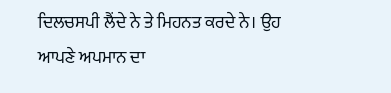ਦਿਲਚਸਪੀ ਲੈਂਦੇ ਨੇ ਤੇ ਮਿਹਨਤ ਕਰਦੇ ਨੇ। ਉਹ ਆਪਣੇ ਅਪਮਾਨ ਦਾ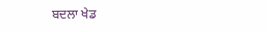ਬਦਲਾ ਖੇਡ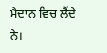ਮੈਦਾਨ ਵਿਚ ਲੈਂਦੇ ਨੇ।